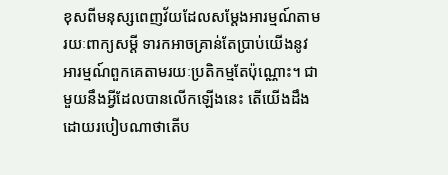ខុសពីមនុស្សពេញវ័យដែលសម្តែងអារម្មណ៍តាមរយៈពាក្យសម្តី ទារកអាចគ្រាន់តែប្រាប់យើងនូវអារម្មណ៍ពួកគេតាមរយៈប្រតិកម្មតែប៉ុណ្ណោះ។ ជាមួយនឹងអ្វីដែលបានលើកឡើងនេះ តើយើងដឹងដោយរបៀបណាថាតើប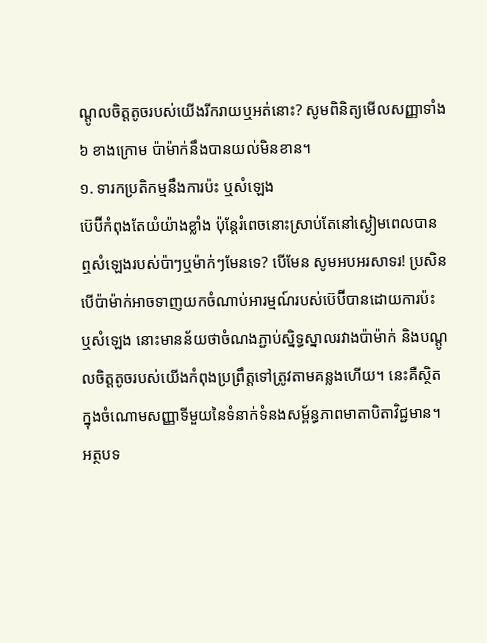ណ្តូលចិត្តតូចរបស់យើងរីករាយឬអត់នោះ? សូមពិនិត្យមើលសញ្ញាទាំង ៦ ខាងក្រោម ប៉ាម៉ាក់នឹងបានយល់មិនខាន។
១. ទារកប្រតិកម្មនឹងការប៉ះ ឬសំឡេង
ប៊េប៊ីកំពុងតែយំយ៉ាងខ្លាំង ប៉ុន្តែរំពេចនោះស្រាប់តែនៅស្ងៀមពេលបានឮសំឡេងរបស់ប៉ាៗឬម៉ាក់ៗមែនទេ? បើមែន សូមអបអរសាទរ! ប្រសិនបើប៉ាម៉ាក់អាចទាញយកចំណាប់អារម្មណ៍របស់ប៊េប៊ីបានដោយការប៉ះ ឬសំឡេង នោះមានន័យថាចំណងភ្ជាប់ស្និទ្ធស្នាលរវាងប៉ាម៉ាក់ និងបណ្ដូលចិត្តតូចរបស់យើងកំពុងប្រព្រឹត្តទៅត្រូវតាមគន្លងហើយ។ នេះគឺស្ថិតក្នុងចំណោមសញ្ញាទីមួយនៃទំនាក់ទំនងសម្ព័ន្ធភាពមាតាបិតាវិជ្ជមាន។
អត្ថបទ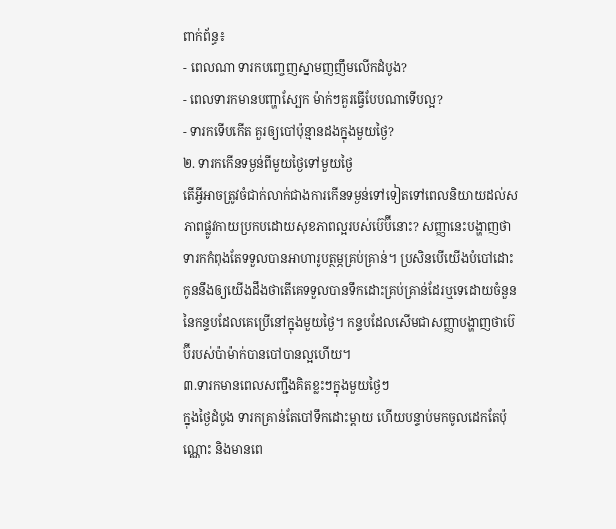ពាក់ព័ន្ធ៖
- ពេលណា ទារកបញ្ចេញស្នាមញញឹមលើកដំបូង?
- ពេលទារកមានបញ្ហាស្បែក ម៉ាក់ៗគួរធ្វើបែបណាទើបល្អ?
- ទារកទើបកើត គួរឲ្យបៅប៉ុន្មានដងក្នុងមួយថ្ងៃ?
២. ទារកកើនទម្ងន់ពីមួយថ្ងៃទៅមួយថ្ងៃ
តើអ្វីអាចត្រូវចំជាក់លាក់ជាងការកើនទម្ងន់ទៅទៀតទៅពេលនិយាយដល់សភាពផ្លូវកាយប្រកបដោយសុខភាពល្អរបស់ប៊េប៊ីនោះ? សញ្ញានេះបង្ហាញថាទារកកំពុងតែទទួលបានអាហារូបត្ថម្ភគ្រប់គ្រាន់។ ប្រសិនបើយើងបំបៅដោះ កូននឹងឲ្យយើងដឹងថាតើគេទទួលបានទឹកដោះគ្រប់គ្រាន់ដែរឬទេដោយចំនួននៃកន្ទបដែលគេប្រើនៅក្នុងមួយថ្ងៃ។ កន្ទបដែលសើមជាសញ្ញាបង្ហាញថាប៊េប៊ីរបស់ប៉ាម៉ាក់បានបៅបានល្អហើយ។
៣.ទារកមានពេលសញ្ជឹងគិតខ្លះៗក្នុងមួយថ្ងៃៗ
ក្នុងថ្ងៃដំបូង ទារកគ្រាន់តែបៅទឹកដោះម្ដាយ ហើយបន្ទាប់មកចូលដេកតែប៉ុណ្ណោះ និងមានពេ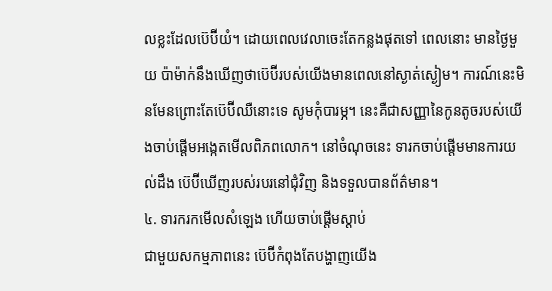លខ្លះដែលប៊េប៊ីយំ។ ដោយពេលវេលាចេះតែកន្លងផុតទៅ ពេលនោះ មានថ្ងៃមួយ ប៉ាម៉ាក់នឹងឃើញថាប៊េប៊ីរបស់យើងមានពេលនៅស្ងាត់ស្ងៀម។ ការណ៍នេះមិនមែនព្រោះតែប៊េប៊ីឈឺនោះទេ សូមកុំបារម្ភ។ នេះគឺជាសញ្ញានៃកូនតូចរបស់យើងចាប់ផ្តើមអង្កេតមើលពិភពលោក។ នៅចំណុចនេះ ទារកចាប់ផ្តើមមានការយល់ដឹង ប៊េប៊ីឃើញរបស់របរនៅជុំវិញ និងទទួលបានព័ត៌មាន។
៤. ទារករកមើលសំឡេង ហើយចាប់ផ្តើមស្តាប់
ជាមួយសកម្មភាពនេះ ប៊េប៊ីកំពុងតែបង្ហាញយើង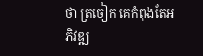ថា ត្រចៀក គេកំពុងតែអភិវឌ្ឍ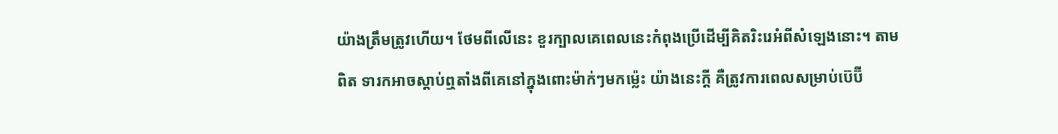យ៉ាងត្រឹមត្រូវហើយ។ ថែមពីលើនេះ ខួរក្បាលគេពេលនេះកំពុងប្រើដើម្បីគិតរិះរេអំពីសំឡេងនោះ។ តាមពិត ទារកអាចស្តាប់ឮតាំងពីគេនៅក្នុងពោះម៉ាក់ៗមកម្ល៉េះ យ៉ាងនេះក្តី គឺត្រូវការពេលសម្រាប់ប៊េប៊ី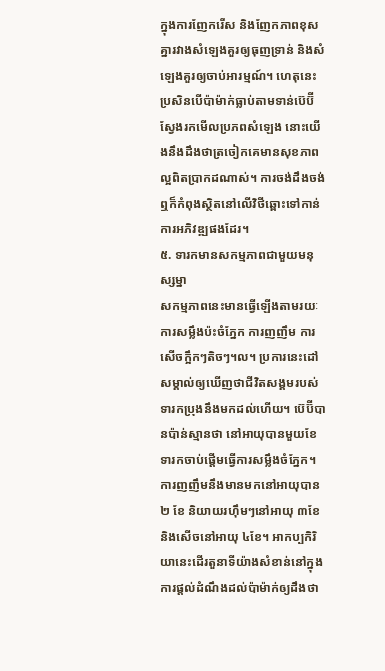ក្នុងការញែករើស និងញែកភាពខុសគ្នារវាងសំឡេងគួរឲ្យធុញទ្រាន់ និងសំឡេងគួរឲ្យចាប់អារម្មណ៍។ ហេតុនេះ ប្រសិនបើប៉ាម៉ាក់ធ្លាប់តាមទាន់ប៊េប៊ីស្វែងរកមើលប្រភពសំឡេង នោះយើងនឹងដឹងថាត្រចៀកគេមានសុខភាពល្អពិតប្រាកដណាស់។ ការចង់ដឹងចង់ឮក៏កំពុងស្ថិតនៅលើវិថីឆ្ពោះទៅកាន់ការអភិវឌ្ឍផងដែរ។
៥. ទារកមានសកម្មភាពជាមួយមនុស្សម្នា
សកម្មភាពនេះមានធ្វើឡើងតាមរយៈការសម្លឹងប៉ះចំភ្នែក ការញញឹម ការសើចក្អឹកៗតិចៗ។ល។ ប្រការនេះដៅសម្គាល់ឲ្យឃើញថាជីវិតសង្គមរបស់ទារកប្រុងនឹងមកដល់ហើយ។ ប៊េប៊ីបានប៉ាន់ស្មានថា នៅអាយុបានមួយខែ ទារកចាប់ផ្តើមធ្វើការសម្លឹងចំភ្នែក។ ការញញឹមនឹងមានមកនៅអាយុបាន២ ខែ និយាយរហ៊ឹមៗនៅអាយុ ៣ខែ និងសើចនៅអាយុ ៤ខែ។ អាកប្បកិរិយានេះដើរតួនាទីយ៉ាងសំខាន់នៅក្នុងការផ្ដល់ដំណឹងដល់ប៉ាម៉ាក់ឲ្យដឹងថា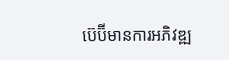ប៊េប៊ីមានការអភិវឌ្ឍ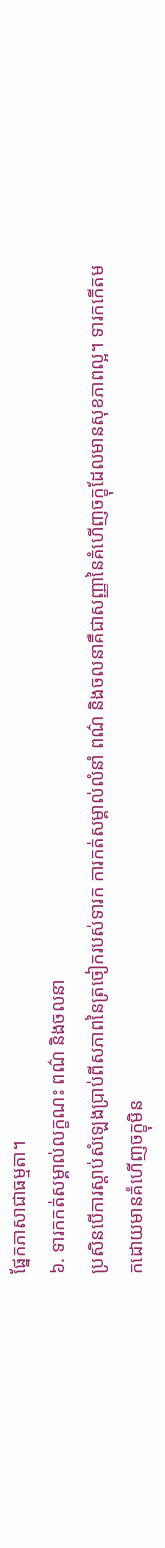ផ្នែកភាសាជាធម្មតា។
៦. ទារកកត់សម្គាល់លក្ខណះ ពណ៌ និងចលនា
ប្រសិនបើការស្តាប់សំឡេងប្រាប់ពីសភាពនៃត្រចៀករបស់ទារក ការកត់សម្គាល់លំនាំ ពណ៌ និងចលនាគឺជាសញ្ញានៃគំហើញចក្ខុដែលមានសុខភាពល្អ។ ទារកកើតមកដោយមានគំហើញចក្ខុមិន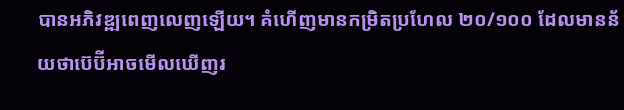បានអភិវឌ្ឍពេញលេញឡើយ។ គំហើញមានកម្រិតប្រហែល ២០/១០០ ដែលមានន័យថាប៊េប៊ីអាចមើលឃើញរ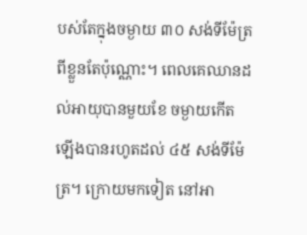បស់តែក្នុងចម្ងាយ ៣០ សង់ទីម៉ែត្រពីខ្លួនតែប៉ុណ្ណោះ។ ពេលគេឈានដល់អាយុបានមួយខែ ចម្ងាយកើតឡើងបានរហូតដល់ ៤៥ សង់ទីម៉ែត្រ។ ក្រោយមកទៀត នៅអា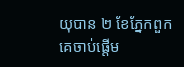យុបាន ២ ខែភ្នែកពួកគេចាប់ផ្តើម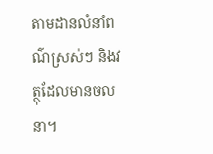តាមដានលំនាំពណ៌ស្រស់ៗ និងវត្ថុដែលមានចលនា។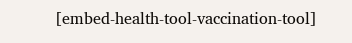[embed-health-tool-vaccination-tool]